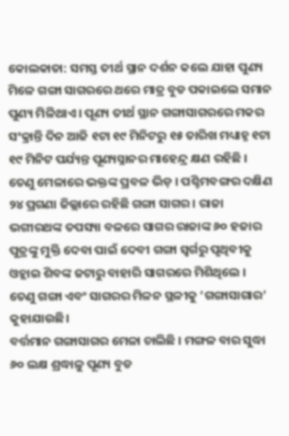କୋଲକାତା: ସମସ୍ତ ତୀର୍ଥ ସ୍ଥାନ ଦର୍ଶନ କଲେ ଯାହା ପୁଣ୍ୟ ମିଳେ ଗଙ୍ଗା ସାଗରରେ ଥରେ ମାତ୍ର ବୁଡ ପକାଇଲେ ସମାନ ପୁଣ୍ୟ ମିଳିଥାଏ । ପୂଣ୍ୟ ତୀର୍ଥ ସ୍ଥାନ ଗଙ୍ଗାସାଗରରେ ମକର ସଂକ୍ରାନ୍ତି ଦିନ ଆଜି ୧ଟା ୧୯ ମିନିଟରୁ ୧୫ ତାରିଖ ମଧ୍ୟାହ୍ନ ୧ଟା ୧୯ ମିନିଟ ପର୍ଯ୍ୟନ୍ତ ପୂଣ୍ୟସ୍ନାନର ମାହେନ୍ଦ୍ର କ୍ଷଣ ରହିଛି । ତେଣୁ ମେଳାରେ ଭକ୍ତଙ୍କ ପ୍ରବଳ ଭିଡ଼ । ପଶ୍ଚିମବଙ୍ଗର ଦକ୍ଷିଣ ୨୪ ପ୍ରଗଣା ଜିଲ୍ଲାରେ ରହିଛି ଗଙ୍ଗା ସାଗର । ରାଜା ଭଗୀରଥଙ୍କ ତପସ୍ୟା ବଳରେ ସାଗର ରାଜାଙ୍କ ୬୦ ହଜାର ପୁତ୍ରଙ୍କୁ ମୁକ୍ତି ଦେବା ପାଇଁ ଦେବୀ ଗଙ୍ଗା ସ୍ବର୍ଗରୁ ପୃଥିବୀକୁ ଓହ୍ଲାଇ ଶିବଙ୍କ ଜଟାରୁ ବାହାରି ସାଗରରେ ମିଶିଥିଲେ । ତେଣୁ ଗଙ୍ଗା ଏବଂ ସାଗରର ମିଳନ ସ୍ଥଳୀକୁ ‘ଗଙ୍ଗାସାଗାର’ କୁହାଯାଉଛି।
ବର୍ତ୍ତମାନ ଗଙ୍ଗାସାଗର ମେଳା ଚାଲିଛି । ମଙ୍ଗଳ ବାର ସୁଦ୍ଧା ୬୦ ଲକ୍ଷ ଶ୍ରଦ୍ଧାଳୁ ପୂଣ୍ୟ ବୁଡ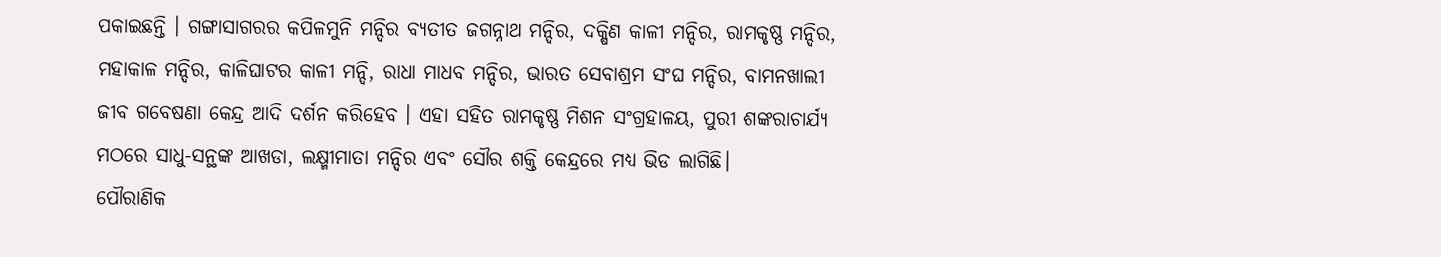ପକାଇଛନ୍ତି । ଗଙ୍ଗାସାଗରର କପିଳମୁନି ମନ୍ଦିର ବ୍ୟତୀତ ଜଗନ୍ନାଥ ମନ୍ଦିର, ଦକ୍ଷିଣ କାଳୀ ମନ୍ଦିର, ରାମକୃଷ୍ଣ ମନ୍ଦିର, ମହାକାଳ ମନ୍ଦିର, କାଳିଘାଟର କାଳୀ ମନ୍ଦି, ରାଧା ମାଧବ ମନ୍ଦିର, ଭାରତ ସେବାଶ୍ରମ ସଂଘ ମନ୍ଦିର, ବାମନଖାଲୀ ଜୀବ ଗବେଷଣା କେନ୍ଦ୍ର ଆଦି ଦର୍ଶନ କରିହେବ । ଏହା ସହିତ ରାମକୃଷ୍ଣ ମିଶନ ସଂଗ୍ରହାଳୟ, ପୁରୀ ଶଙ୍କରାଚାର୍ଯ୍ୟ ମଠରେ ସାଧୁ-ସନ୍ଥଙ୍କ ଆଖଡା, ଲକ୍ଷ୍ମୀମାତା ମନ୍ଦିର ଏବଂ ସୌର ଶକ୍ତି କେନ୍ଦ୍ରରେ ମଧ୍ୟ ଭିଡ ଲାଗିଛି।
ପୌରାଣିକ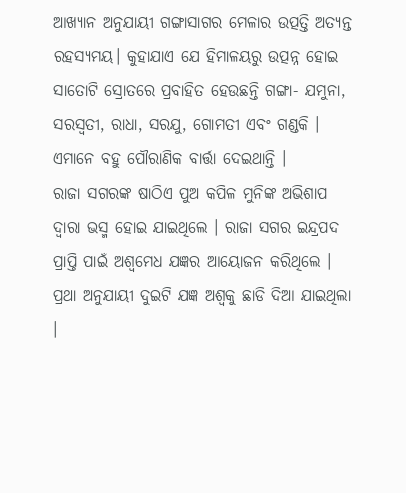ଆଖ୍ୟାନ ଅନୁଯାୟୀ ଗଙ୍ଗାସାଗର ମେଳାର ଉତ୍ପତ୍ତି ଅତ୍ୟନ୍ତ ରହସ୍ୟମୟ। କୁହାଯାଏ ଯେ ହିମାଳୟରୁ ଉତ୍ପନ୍ନ ହୋଇ ସାତୋଟି ସ୍ରୋତରେ ପ୍ରବାହିତ ହେଉଛନ୍ତି ଗଙ୍ଗା- ଯମୁନା, ସରସ୍ୱତୀ, ରାଧା, ସରଯୁ, ଗୋମତୀ ଏବଂ ଗଣ୍ଡକି । ଏମାନେ ବହୁ ପୌରାଣିକ ବାର୍ତ୍ତା ଦେଇଥାନ୍ତି ।
ରାଜା ସଗରଙ୍କ ଷାଠିଏ ପୁଅ କପିଳ ମୁନିଙ୍କ ଅଭିଶାପ ଦ୍ୱାରା ଭସ୍ମ ହୋଇ ଯାଇଥିଲେ । ରାଜା ସଗର ଇନ୍ଦ୍ରପଦ ପ୍ରାପ୍ତି ପାଇଁ ଅଶ୍ୱମେଧ ଯଜ୍ଞର ଆୟୋଜନ କରିଥିଲେ । ପ୍ରଥା ଅନୁଯାୟୀ ଦୁଇଟି ଯଜ୍ଞ ଅଶ୍ୱକୁ ଛାଡି ଦିଆ ଯାଇଥିଲା ।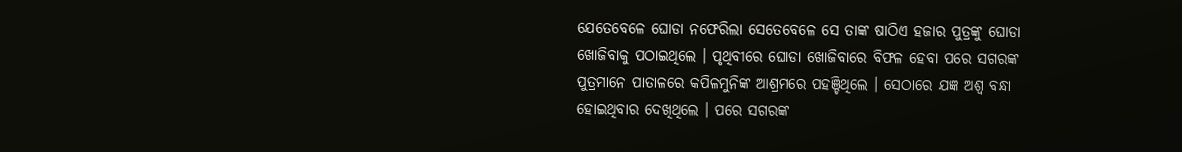ଯେତେବେଳେ ଘୋଡା ନଫେରିଲା ସେତେବେଳେ ସେ ତାଙ୍କ ଷାଠିଏ ହଜାର ପୁତ୍ରଙ୍କୁ ଘୋଡା ଖୋଜିବାକୁ ପଠାଇଥିଲେ । ପୃଥିବୀରେ ଘୋଡା ଖୋଜିବାରେ ବିଫଳ ହେବା ପରେ ସଗରଙ୍କ ପୁତ୍ରମାନେ ପାତାଳରେ କପିଳମୁନିଙ୍କ ଆଶ୍ରମରେ ପହଞ୍ଚିଥିଲେ । ସେଠାରେ ଯଜ୍ଞ ଅଶ୍ବ ବନ୍ଧା ହୋଇଥିବାର ଦେଖିଥିଲେ । ପରେ ସଗରଙ୍କ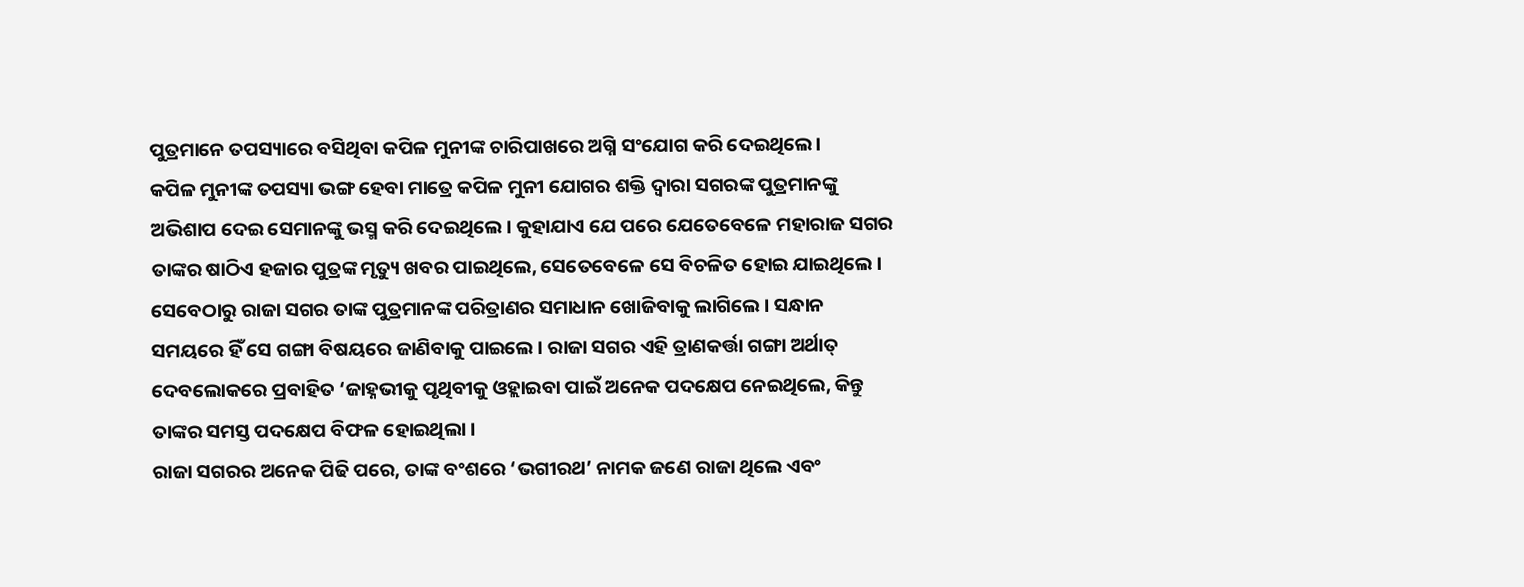ପୁତ୍ରମାନେ ତପସ୍ୟାରେ ବସିଥିବା କପିଳ ମୁନୀଙ୍କ ଚାରିପାଖରେ ଅଗ୍ନି ସଂଯୋଗ କରି ଦେଇଥିଲେ।
କପିଳ ମୁନୀଙ୍କ ତପସ୍ୟା ଭଙ୍ଗ ହେବା ମାତ୍ରେ କପିଳ ମୁନୀ ଯୋଗର ଶକ୍ତି ଦ୍ୱାରା ସଗରଙ୍କ ପୁତ୍ରମାନଙ୍କୁ ଅଭିଶାପ ଦେଇ ସେମାନଙ୍କୁ ଭସ୍ମ କରି ଦେଇଥିଲେ । କୁହାଯାଏ ଯେ ପରେ ଯେତେବେଳେ ମହାରାଜ ସଗର ତାଙ୍କର ଷାଠିଏ ହଜାର ପୁତ୍ରଙ୍କ ମୃତ୍ୟୁ ଖବର ପାଇଥିଲେ, ସେତେବେଳେ ସେ ବିଚଳିତ ହୋଇ ଯାଇଥିଲେ । ସେବେଠାରୁ ରାଜା ସଗର ତାଙ୍କ ପୁତ୍ରମାନଙ୍କ ପରିତ୍ରାଣର ସମାଧାନ ଖୋଜିବାକୁ ଲାଗିଲେ । ସନ୍ଧାନ ସମୟରେ ହିଁ ସେ ଗଙ୍ଗା ବିଷୟରେ ଜାଣିବାକୁ ପାଇଲେ । ରାଜା ସଗର ଏହି ତ୍ରାଣକର୍ତ୍ତା ଗଙ୍ଗା ଅର୍ଥାତ୍ ଦେବଲୋକରେ ପ୍ରବାହିତ ‘ଜାହ୍ନଭୀକୁ ପୃଥିବୀକୁ ଓହ୍ଲାଇବା ପାଇଁ ଅନେକ ପଦକ୍ଷେପ ନେଇଥିଲେ, କିନ୍ତୁ ତାଙ୍କର ସମସ୍ତ ପଦକ୍ଷେପ ବିଫଳ ହୋଇଥିଲା ।
ରାଜା ସଗରର ଅନେକ ପିଢି ପରେ, ତାଙ୍କ ବଂଶରେ ‘ଭଗୀରଥ’ ନାମକ ଜଣେ ରାଜା ଥିଲେ ଏବଂ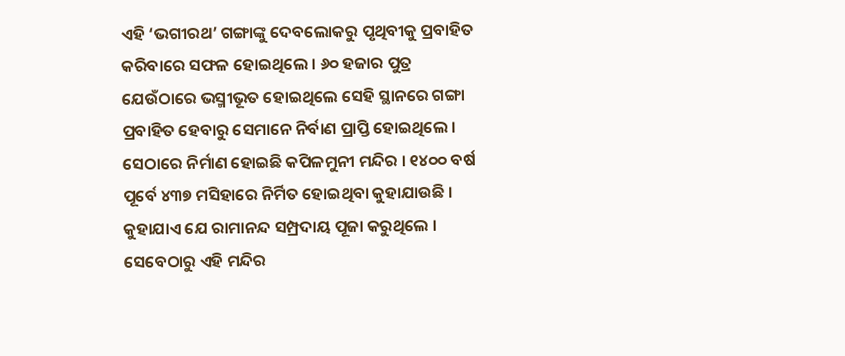ଏହି ‘ଭଗୀରଥ’ ଗଙ୍ଗାଙ୍କୁ ଦେବଲୋକରୁ ପୃଥିବୀକୁ ପ୍ରବାହିତ କରିବାରେ ସଫଳ ହୋଇଥିଲେ । ୬୦ ହଜାର ପୁତ୍ର ଯେଉଁଠାରେ ଭସ୍ମୀଭୂତ ହୋଇଥିଲେ ସେହି ସ୍ଥାନରେ ଗଙ୍ଗା ପ୍ରବାହିତ ହେବାରୁ ସେମାନେ ନିର୍ବାଣ ପ୍ରାପ୍ତି ହୋଇଥିଲେ । ସେଠାରେ ନିର୍ମାଣ ହୋଇଛି କପିଳମୁନୀ ମନ୍ଦିର । ୧୪୦୦ ବର୍ଷ ପୂର୍ବେ ୪୩୭ ମସିହାରେ ନିର୍ମିତ ହୋଇଥିବା କୁହାଯାଉଛି ।
କୁହାଯାଏ ଯେ ରାମାନନ୍ଦ ସମ୍ପ୍ରଦାୟ ପୂଜା କରୁଥିଲେ । ସେବେଠାରୁ ଏହି ମନ୍ଦିର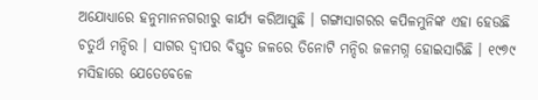ଅଯୋଧ୍ୟାରେ ହନୁମାନନଗରୀରୁ କାର୍ଯ୍ୟ କରିଆସୁଛି । ଗଙ୍ଗାସାଗରର କପିଳମୁନିଙ୍କ ଏହା ହେଉଛି ଚତୁର୍ଥ ମନ୍ଦିର । ସାଗର ଦ୍ୱୀପର ବିସ୍ତୃତ ଜଳରେ ତିନୋଟି ମନ୍ଦିର ଜଳମଗ୍ନ ହୋଇସାରିଛି । ୧୯୭୯ ମସିହାରେ ଯେତେବେଳେ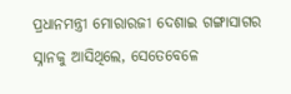ପ୍ରଧାନମନ୍ତ୍ରୀ ମୋରାରଜୀ ଦେଶାଇ ଗଙ୍ଗାସାଗର ସ୍ନାନକୁ ଆସିଥିଲେ, ସେତେବେଳେ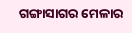ଗଙ୍ଗାସାଗର ମେଳାର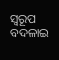ସ୍ବରୂପ ବଦଳାଇ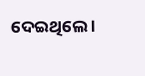ଦେଇଥିଲେ ।